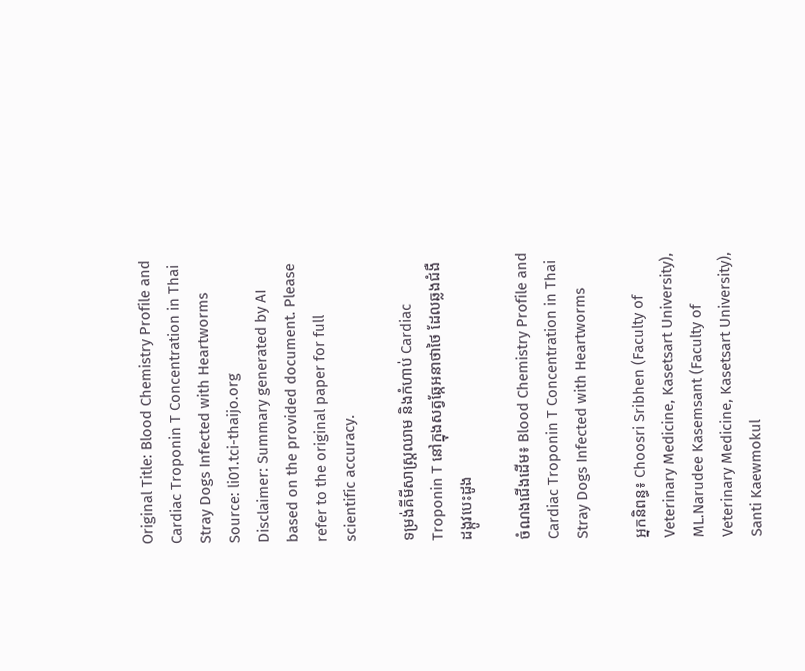Original Title: Blood Chemistry Profile and Cardiac Troponin T Concentration in Thai Stray Dogs Infected with Heartworms
Source: li01.tci-thaijo.org
Disclaimer: Summary generated by AI based on the provided document. Please refer to the original paper for full scientific accuracy.

ទម្រង់គីមីសាស្ត្រឈាម និងកំហាប់ Cardiac Troponin T នៅក្នុងសត្វឆ្កែអនាថាថៃ ដែលឆ្លងជំងឺដង្កូវបេះដូង

ចំណងជើងដើម៖ Blood Chemistry Profile and Cardiac Troponin T Concentration in Thai Stray Dogs Infected with Heartworms

អ្នកនិពន្ធ៖ Choosri Sribhen (Faculty of Veterinary Medicine, Kasetsart University), ML.Narudee Kasemsant (Faculty of Veterinary Medicine, Kasetsart University), Santi Kaewmokul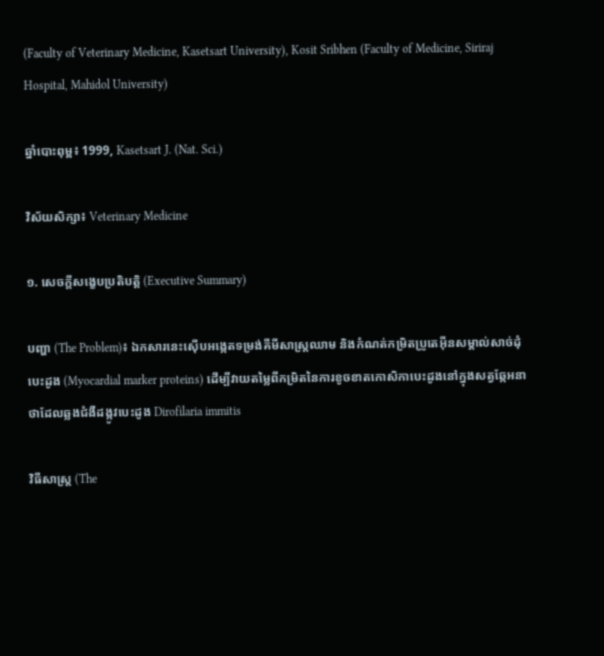(Faculty of Veterinary Medicine, Kasetsart University), Kosit Sribhen (Faculty of Medicine, Siriraj Hospital, Mahidol University)

ឆ្នាំបោះពុម្ព៖ 1999, Kasetsart J. (Nat. Sci.)

វិស័យសិក្សា៖ Veterinary Medicine

១. សេចក្តីសង្ខេបប្រតិបត្តិ (Executive Summary)

បញ្ហា (The Problem)៖ ឯកសារនេះស៊ើបអង្កេតទម្រង់គីមីសាស្ត្រឈាម និងកំណត់កម្រិតប្រូតេអ៊ីនសម្គាល់សាច់ដុំបេះដូង (Myocardial marker proteins) ដើម្បីវាយតម្លៃពីកម្រិតនៃការខូចខាតកោសិកាបេះដូងនៅក្នុងសត្វឆ្កែអនាថាដែលឆ្លងជំងឺដង្កូវបេះដូង Dirofilaria immitis

វិធីសាស្ត្រ (The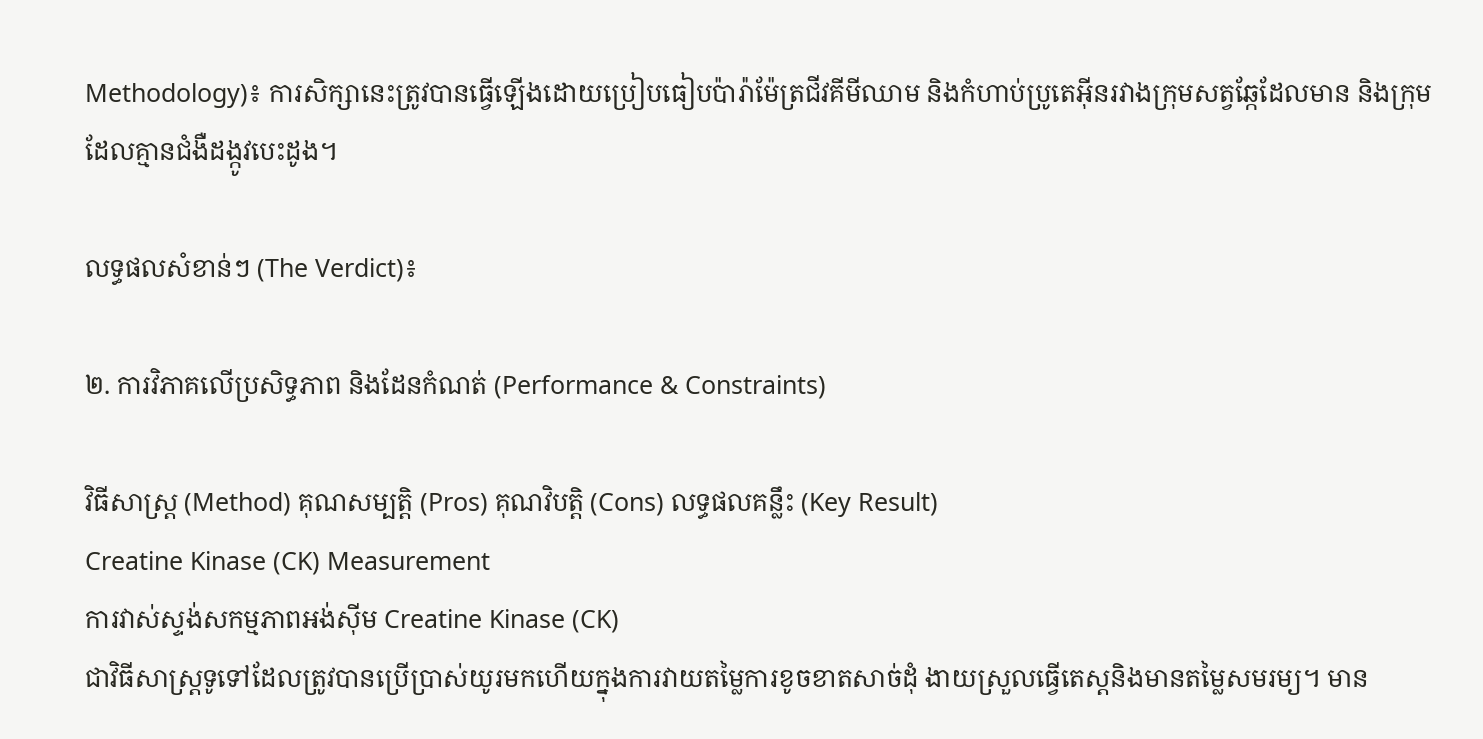Methodology)៖ ការសិក្សានេះត្រូវបានធ្វើឡើងដោយប្រៀបធៀបប៉ារ៉ាម៉ែត្រជីវគីមីឈាម និងកំហាប់ប្រូតេអ៊ីនរវាងក្រុមសត្វឆ្កែដែលមាន និងក្រុមដែលគ្មានជំងឺដង្កូវបេះដូង។

លទ្ធផលសំខាន់ៗ (The Verdict)៖

២. ការវិភាគលើប្រសិទ្ធភាព និងដែនកំណត់ (Performance & Constraints)

វិធីសាស្ត្រ (Method) គុណសម្បត្តិ (Pros) គុណវិបត្តិ (Cons) លទ្ធផលគន្លឹះ (Key Result)
Creatine Kinase (CK) Measurement
ការវាស់ស្ទង់សកម្មភាពអង់ស៊ីម Creatine Kinase (CK)
ជាវិធីសាស្ត្រទូទៅដែលត្រូវបានប្រើប្រាស់យូរមកហើយក្នុងការវាយតម្លៃការខូចខាតសាច់ដុំ ងាយស្រួលធ្វើតេស្តនិងមានតម្លៃសមរម្យ។ មាន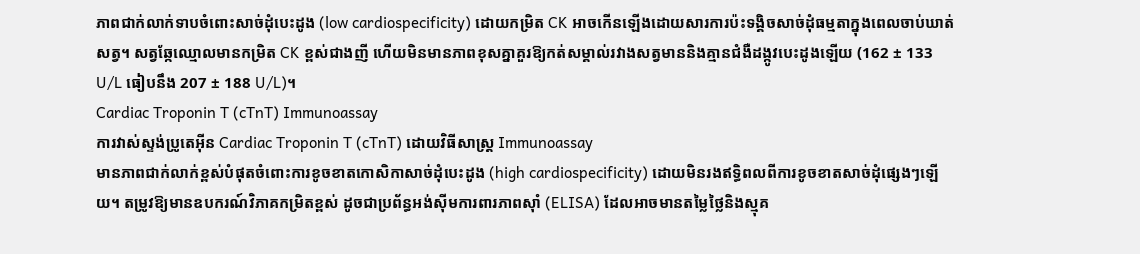ភាពជាក់លាក់ទាបចំពោះសាច់ដុំបេះដូង (low cardiospecificity) ដោយកម្រិត CK អាចកើនឡើងដោយសារការប៉ះទង្គិចសាច់ដុំធម្មតាក្នុងពេលចាប់ឃាត់សត្វ។ សត្វឆ្កែឈ្មោលមានកម្រិត CK ខ្ពស់ជាងញី ហើយមិនមានភាពខុសគ្នាគួរឱ្យកត់សម្គាល់រវាងសត្វមាននិងគ្មានជំងឺដង្កូវបេះដូងឡើយ (162 ± 133 U/L ធៀបនឹង 207 ± 188 U/L)។
Cardiac Troponin T (cTnT) Immunoassay
ការវាស់ស្ទង់ប្រូតេអ៊ីន Cardiac Troponin T (cTnT) ដោយវិធីសាស្ត្រ Immunoassay
មានភាពជាក់លាក់ខ្ពស់បំផុតចំពោះការខូចខាតកោសិកាសាច់ដុំបេះដូង (high cardiospecificity) ដោយមិនរងឥទ្ធិពលពីការខូចខាតសាច់ដុំផ្សេងៗឡើយ។ តម្រូវឱ្យមានឧបករណ៍វិភាគកម្រិតខ្ពស់ ដូចជាប្រព័ន្ធអង់ស៊ីមការពារភាពស៊ាំ (ELISA) ដែលអាចមានតម្លៃថ្លៃនិងស្មុគ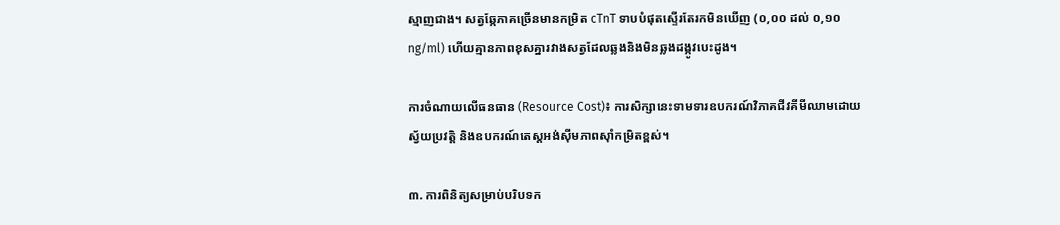ស្មាញជាង។ សត្វឆ្កែភាគច្រើនមានកម្រិត cTnT ទាបបំផុតស្ទើរតែរកមិនឃើញ (០,០០ ដល់ ០,១០ ng/ml) ហើយគ្មានភាពខុសគ្នារវាងសត្វដែលឆ្លងនិងមិនឆ្លងដង្កូវបេះដូង។

ការចំណាយលើធនធាន (Resource Cost)៖ ការសិក្សានេះទាមទារឧបករណ៍វិភាគជីវគីមីឈាមដោយស្វ័យប្រវត្តិ និងឧបករណ៍តេស្តអង់ស៊ីមភាពស៊ាំកម្រិតខ្ពស់។

៣. ការពិនិត្យសម្រាប់បរិបទក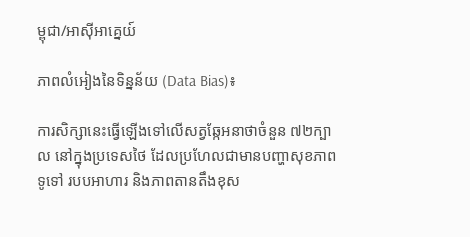ម្ពុជា/អាស៊ីអាគ្នេយ៍

ភាពលំអៀងនៃទិន្នន័យ (Data Bias)៖

ការសិក្សានេះធ្វើឡើងទៅលើសត្វឆ្កែអនាថាចំនួន ៧២ក្បាល នៅក្នុងប្រទេសថៃ ដែលប្រហែលជាមានបញ្ហាសុខភាពទូទៅ របបអាហារ និងភាពតានតឹងខុស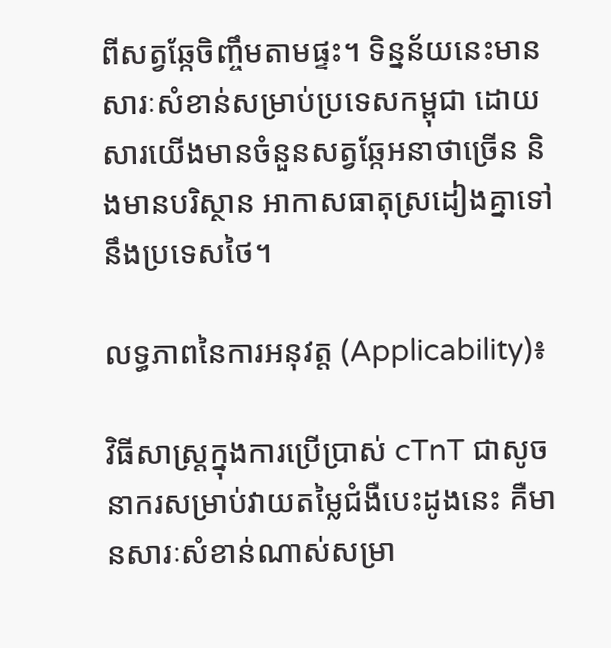ពីសត្វឆ្កែចិញ្ចឹមតាមផ្ទះ។ ទិន្នន័យនេះមានសារៈសំខាន់សម្រាប់ប្រទេសកម្ពុជា ដោយសារយើងមានចំនួនសត្វឆ្កែអនាថាច្រើន និងមានបរិស្ថាន អាកាសធាតុស្រដៀងគ្នាទៅនឹងប្រទេសថៃ។

លទ្ធភាពនៃការអនុវត្ត (Applicability)៖

វិធីសាស្ត្រក្នុងការប្រើប្រាស់ cTnT ជាសូចនាករសម្រាប់វាយតម្លៃជំងឺបេះដូងនេះ គឺមានសារៈសំខាន់ណាស់សម្រា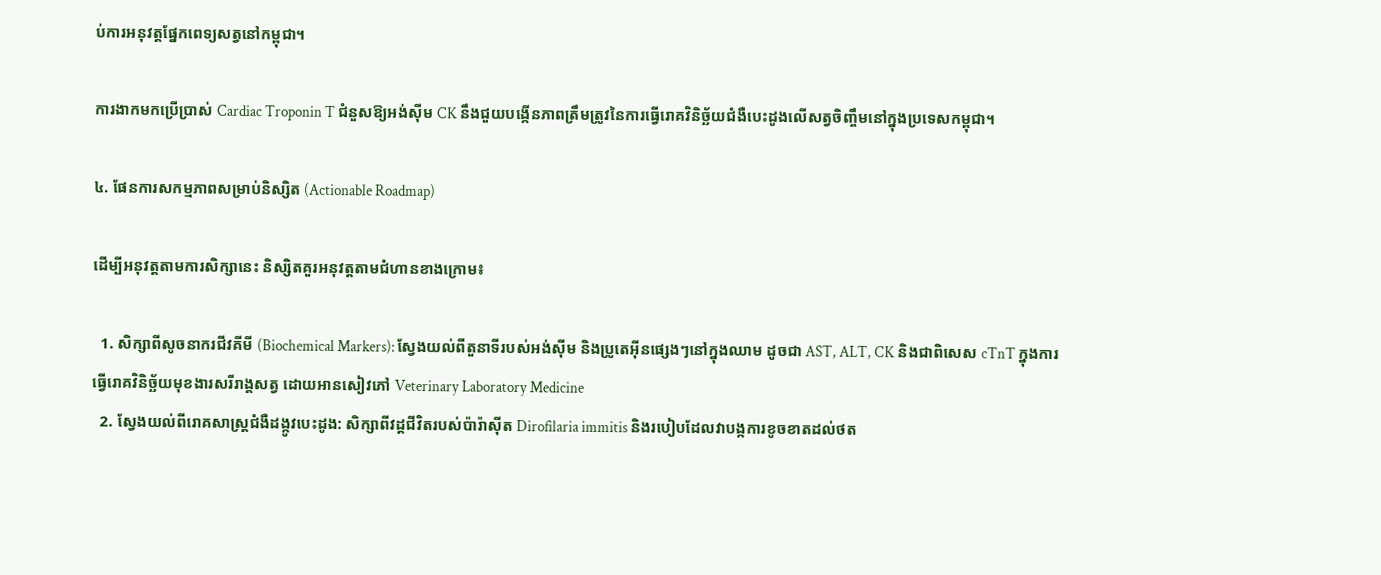ប់ការអនុវត្តផ្នែកពេទ្យសត្វនៅកម្ពុជា។

ការងាកមកប្រើប្រាស់ Cardiac Troponin T ជំនួសឱ្យអង់ស៊ីម CK នឹងជួយបង្កើនភាពត្រឹមត្រូវនៃការធ្វើរោគវិនិច្ឆ័យជំងឺបេះដូងលើសត្វចិញ្ចឹមនៅក្នុងប្រទេសកម្ពុជា។

៤. ផែនការសកម្មភាពសម្រាប់និស្សិត (Actionable Roadmap)

ដើម្បីអនុវត្តតាមការសិក្សានេះ និស្សិតគួរអនុវត្តតាមជំហានខាងក្រោម៖

  1. សិក្សាពីសូចនាករជីវគីមី (Biochemical Markers): ស្វែងយល់ពីតួនាទីរបស់អង់ស៊ីម និងប្រូតេអ៊ីនផ្សេងៗនៅក្នុងឈាម ដូចជា AST, ALT, CK និងជាពិសេស cTnT ក្នុងការធ្វើរោគវិនិច្ឆ័យមុខងារសរីរាង្គសត្វ ដោយអានសៀវភៅ Veterinary Laboratory Medicine
  2. ស្វែងយល់ពីរោគសាស្ត្រជំងឺដង្កូវបេះដូង: សិក្សាពីវដ្តជីវិតរបស់ប៉ារ៉ាស៊ីត Dirofilaria immitis និងរបៀបដែលវាបង្កការខូចខាតដល់ថត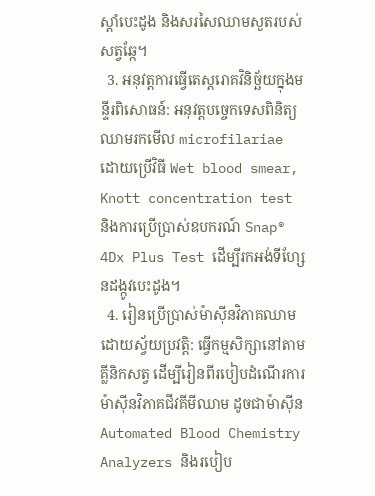ស្តាំបេះដូង និងសរសៃឈាមសួតរបស់សត្វឆ្កែ។
  3. អនុវត្តការធ្វើតេស្តរោគវិនិច្ឆ័យក្នុងមន្ទីរពិសោធន៍: អនុវត្តបច្ចេកទេសពិនិត្យឈាមរកមើល microfilariae ដោយប្រើវិធី Wet blood smear, Knott concentration test និងការប្រើប្រាស់ឧបករណ៍ Snap® 4Dx Plus Test ដើម្បីរកអង់ទីហ្សែនដង្កូវបេះដូង។
  4. រៀនប្រើប្រាស់ម៉ាស៊ីនវិភាគឈាមដោយស្វ័យប្រវត្តិ: ធ្វើកម្មសិក្សានៅតាមគ្លីនិកសត្វ ដើម្បីរៀនពីរបៀបដំណើរការម៉ាស៊ីនវិភាគជីវគីមីឈាម ដូចជាម៉ាស៊ីន Automated Blood Chemistry Analyzers និងរបៀប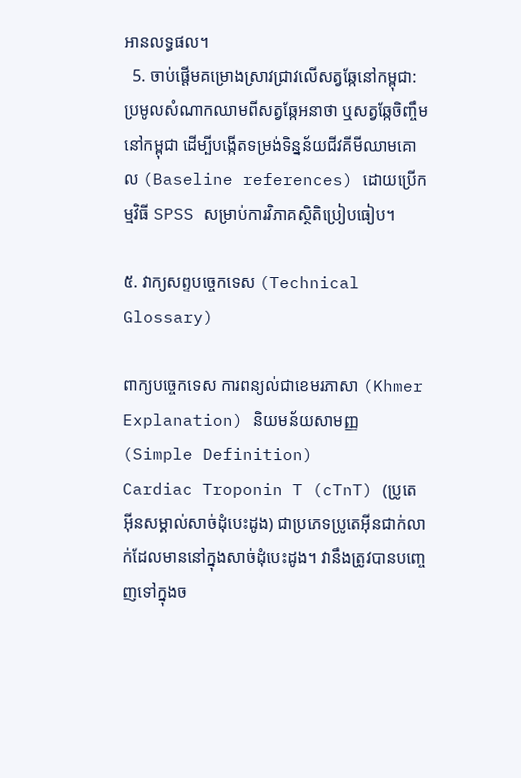អានលទ្ធផល។
  5. ចាប់ផ្តើមគម្រោងស្រាវជ្រាវលើសត្វឆ្កែនៅកម្ពុជា: ប្រមូលសំណាកឈាមពីសត្វឆ្កែអនាថា ឬសត្វឆ្កែចិញ្ចឹមនៅកម្ពុជា ដើម្បីបង្កើតទម្រង់ទិន្នន័យជីវគីមីឈាមគោល (Baseline references) ដោយប្រើកម្មវិធី SPSS សម្រាប់ការវិភាគស្ថិតិប្រៀបធៀប។

៥. វាក្យសព្ទបច្ចេកទេស (Technical Glossary)

ពាក្យបច្ចេកទេស ការពន្យល់ជាខេមរភាសា (Khmer Explanation) និយមន័យសាមញ្ញ (Simple Definition)
Cardiac Troponin T (cTnT) (ប្រូតេអ៊ីនសម្គាល់សាច់ដុំបេះដូង) ជាប្រភេទប្រូតេអ៊ីនជាក់លាក់ដែលមាននៅក្នុងសាច់ដុំបេះដូង។ វានឹងត្រូវបានបញ្ចេញទៅក្នុងច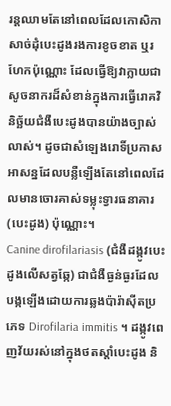រន្តឈាមតែនៅពេលដែលកោសិកាសាច់ដុំបេះដូងរងការខូចខាត ឬរហែកប៉ុណ្ណោះ ដែលធ្វើឱ្យវាក្លាយជាសូចនាករដ៏សំខាន់ក្នុងការធ្វើរោគវិនិច្ឆ័យជំងឺបេះដូងបានយ៉ាងច្បាស់លាស់។ ដូចជាសំឡេងរោទិ៍ប្រកាសអាសន្នដែលបន្លឺឡើងតែនៅពេលដែលមានចោរគាស់ទម្លុះទ្វារធនាគារ (បេះដូង) ប៉ុណ្ណោះ។
Canine dirofilariasis (ជំងឺដង្កូវបេះដូងលើសត្វឆ្កែ) ជាជំងឺធ្ងន់ធ្ងរដែលបង្កឡើងដោយការឆ្លងប៉ារ៉ាស៊ីតប្រភេទ Dirofilaria immitis ។ ដង្កូវពេញវ័យរស់នៅក្នុងថតស្តាំបេះដូង និ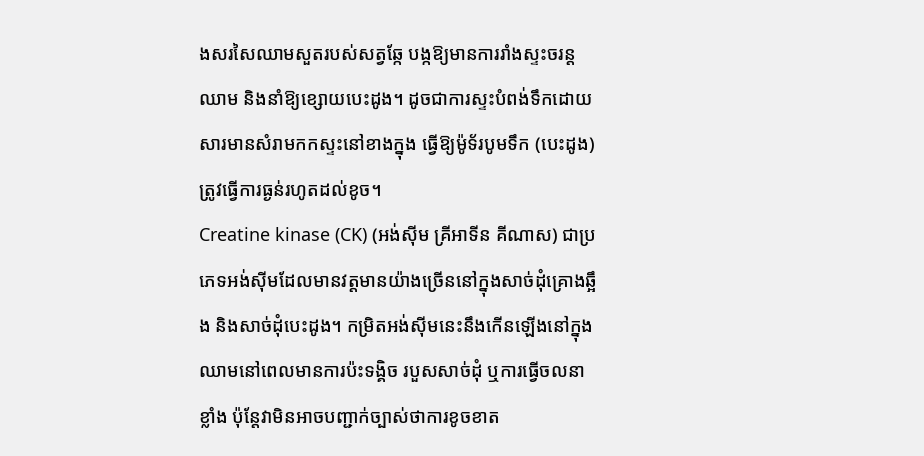ងសរសៃឈាមសួតរបស់សត្វឆ្កែ បង្កឱ្យមានការរាំងស្ទះចរន្តឈាម និងនាំឱ្យខ្សោយបេះដូង។ ដូចជាការស្ទះបំពង់ទឹកដោយសារមានសំរាមកកស្ទះនៅខាងក្នុង ធ្វើឱ្យម៉ូទ័របូមទឹក (បេះដូង) ត្រូវធ្វើការធ្ងន់រហូតដល់ខូច។
Creatine kinase (CK) (អង់ស៊ីម គ្រីអាទីន គីណាស) ជាប្រភេទអង់ស៊ីមដែលមានវត្តមានយ៉ាងច្រើននៅក្នុងសាច់ដុំគ្រោងឆ្អឹង និងសាច់ដុំបេះដូង។ កម្រិតអង់ស៊ីមនេះនឹងកើនឡើងនៅក្នុងឈាមនៅពេលមានការប៉ះទង្គិច របួសសាច់ដុំ ឬការធ្វើចលនាខ្លាំង ប៉ុន្តែវាមិនអាចបញ្ជាក់ច្បាស់ថាការខូចខាត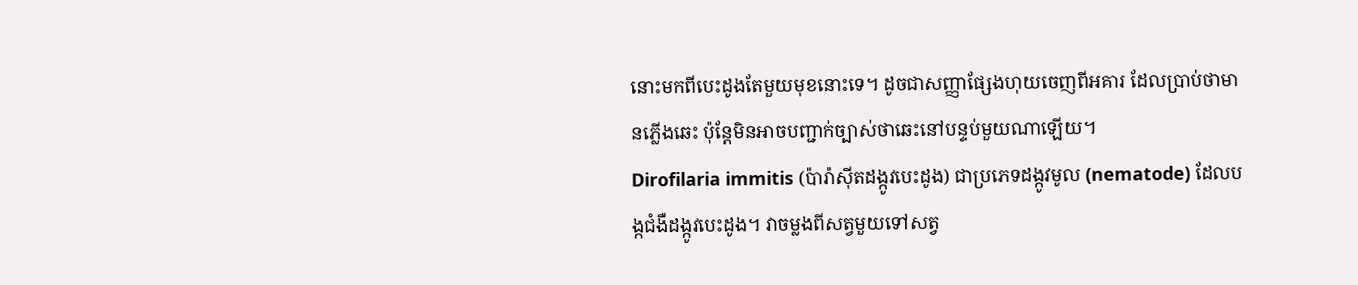នោះមកពីបេះដូងតែមួយមុខនោះទេ។ ដូចជាសញ្ញាផ្សែងហុយចេញពីអគារ ដែលប្រាប់ថាមានភ្លើងឆេះ ប៉ុន្តែមិនអាចបញ្ជាក់ច្បាស់ថាឆេះនៅបន្ទប់មួយណាឡើយ។
Dirofilaria immitis (ប៉ារ៉ាស៊ីតដង្កូវបេះដូង) ជាប្រភេទដង្កូវមូល (nematode) ដែលបង្កជំងឺដង្កូវបេះដូង។ វាចម្លងពីសត្វមួយទៅសត្វ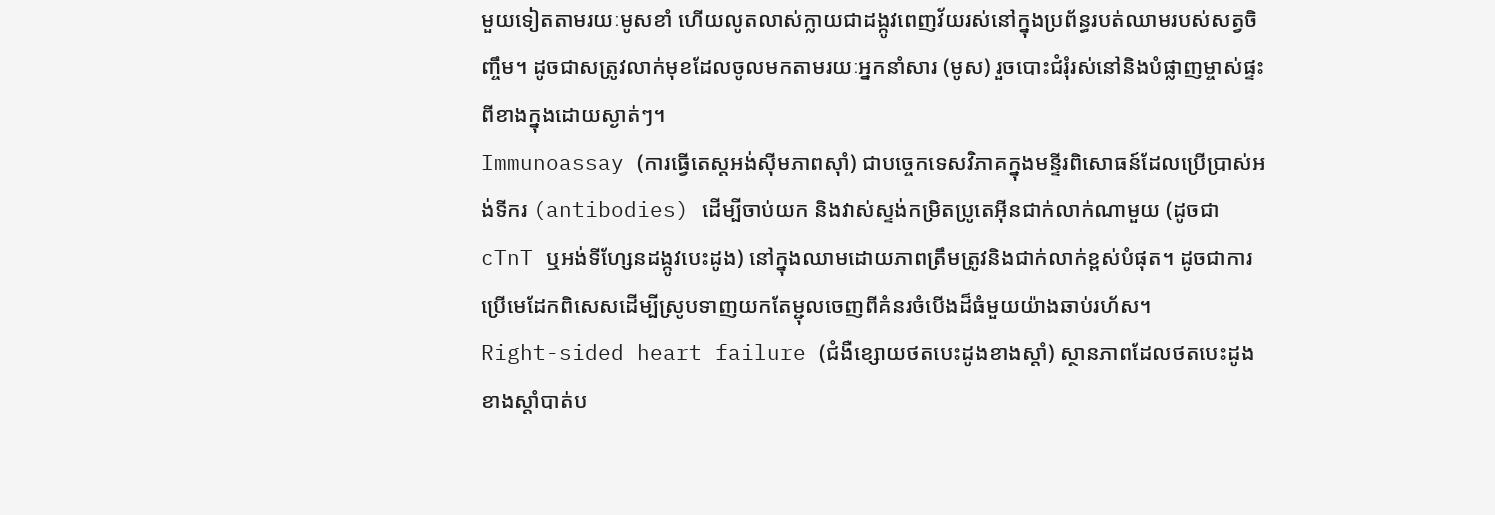មួយទៀតតាមរយៈមូសខាំ ហើយលូតលាស់ក្លាយជាដង្កូវពេញវ័យរស់នៅក្នុងប្រព័ន្ធរបត់ឈាមរបស់សត្វចិញ្ចឹម។ ដូចជាសត្រូវលាក់មុខដែលចូលមកតាមរយៈអ្នកនាំសារ (មូស) រួចបោះជំរុំរស់នៅនិងបំផ្លាញម្ចាស់ផ្ទះពីខាងក្នុងដោយស្ងាត់ៗ។
Immunoassay (ការធ្វើតេស្តអង់ស៊ីមភាពស៊ាំ) ជាបច្ចេកទេសវិភាគក្នុងមន្ទីរពិសោធន៍ដែលប្រើប្រាស់អង់ទីករ (antibodies) ដើម្បីចាប់យក និងវាស់ស្ទង់កម្រិតប្រូតេអ៊ីនជាក់លាក់ណាមួយ (ដូចជា cTnT ឬអង់ទីហ្សែនដង្កូវបេះដូង) នៅក្នុងឈាមដោយភាពត្រឹមត្រូវនិងជាក់លាក់ខ្ពស់បំផុត។ ដូចជាការប្រើមេដែកពិសេសដើម្បីស្រូបទាញយកតែម្ជុលចេញពីគំនរចំបើងដ៏ធំមួយយ៉ាងឆាប់រហ័ស។
Right-sided heart failure (ជំងឺខ្សោយថតបេះដូងខាងស្តាំ) ស្ថានភាពដែលថតបេះដូងខាងស្តាំបាត់ប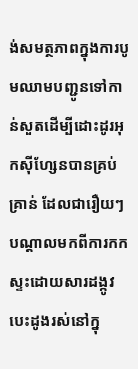ង់សមត្ថភាពក្នុងការបូមឈាមបញ្ជូនទៅកាន់សួតដើម្បីដោះដូរអុកស៊ីហ្សែនបានគ្រប់គ្រាន់ ដែលជារឿយៗបណ្តាលមកពីការកកស្ទះដោយសារដង្កូវបេះដូងរស់នៅក្នុ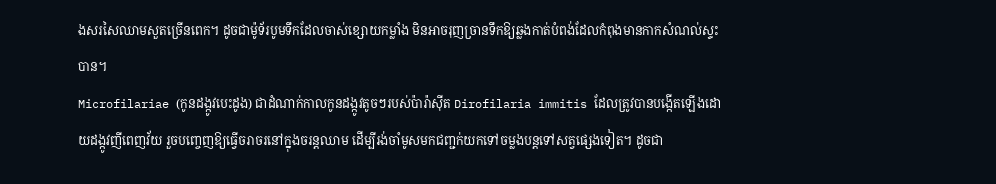ងសរសៃឈាមសួតច្រើនពេក។ ដូចជាម៉ូទ័របូមទឹកដែលចាស់ខ្សោយកម្លាំង មិនអាចរុញច្រានទឹកឱ្យឆ្លងកាត់បំពង់ដែលកំពុងមានកាកសំណល់ស្ទះបាន។
Microfilariae (កូនដង្កូវបេះដូង) ជាដំណាក់កាលកូនដង្កូវតូចៗរបស់ប៉ារ៉ាស៊ីត Dirofilaria immitis ដែលត្រូវបានបង្កើតឡើងដោយដង្កូវញីពេញវ័យ រួចបញ្ចេញឱ្យធ្វើចរាចរនៅក្នុងចរន្តឈាម ដើម្បីរង់ចាំមូសមកជញ្ជក់យកទៅចម្លងបន្តទៅសត្វផ្សេងទៀត។ ដូចជា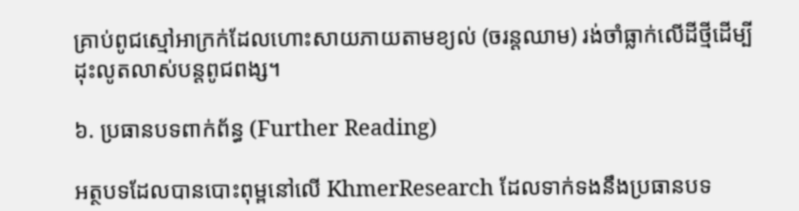គ្រាប់ពូជស្មៅអាក្រក់ដែលហោះសាយភាយតាមខ្យល់ (ចរន្តឈាម) រង់ចាំធ្លាក់លើដីថ្មីដើម្បីដុះលូតលាស់បន្តពូជពង្ស។

៦. ប្រធានបទពាក់ព័ន្ធ (Further Reading)

អត្ថបទដែលបានបោះពុម្ពនៅលើ KhmerResearch ដែលទាក់ទងនឹងប្រធានបទ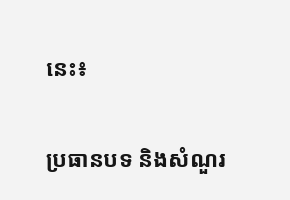នេះ៖

ប្រធានបទ និងសំណួរ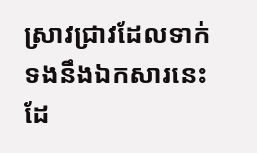ស្រាវជ្រាវដែលទាក់ទងនឹងឯកសារនេះ ដែ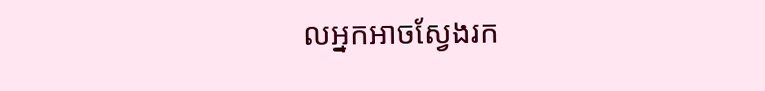លអ្នកអាចស្វែងរក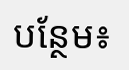បន្ថែម៖